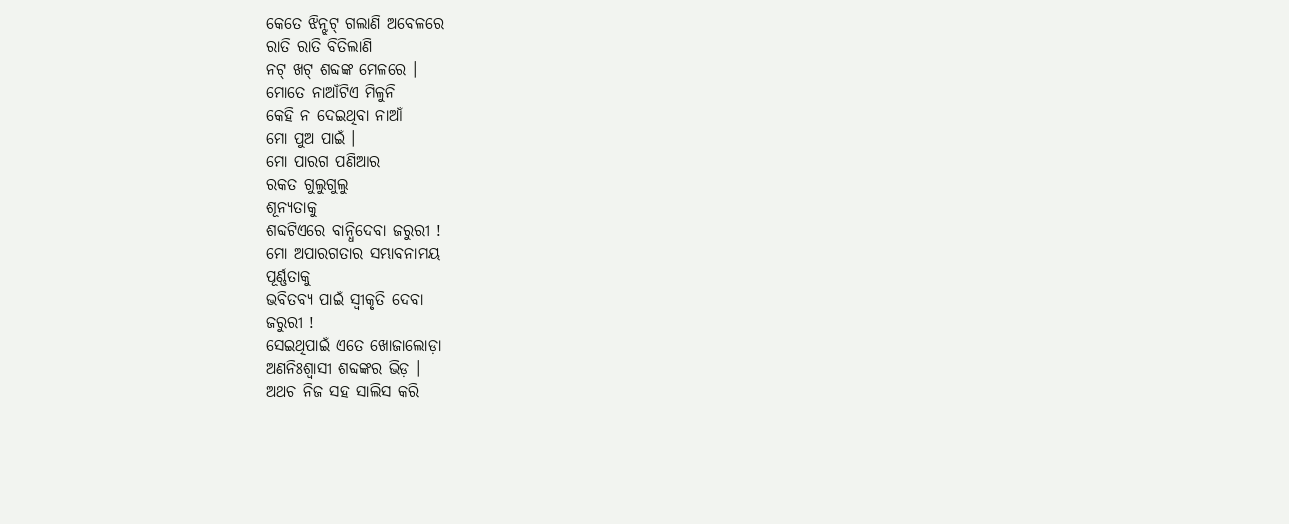କେତେ ଝିନ୍ଝଟ୍ ଗଲାଣି ଅବେଳରେ
ରାତି ରାତି ବିତିଲାଣି
ନଟ୍ ଖଟ୍ ଶବ୍ଦଙ୍କ ମେଳରେ ।
ମୋତେ ନାଆଁଟିଏ ମିଳୁନି
କେହି ନ ଦେଇଥିବା ନାଆଁ
ମୋ ପୁଅ ପାଇଁ ।
ମୋ ପାରଗ ପଣିଆର
ରକତ ଗୁଲୁଗୁଲୁ
ଶୂନ୍ୟତାକୁ
ଶବ୍ଦଟିଏରେ ବାନ୍ଧିଦେବା ଜରୁରୀ !
ମୋ ଅପାରଗତାର ସମ୍ଭାବନାମୟ
ପୂର୍ଣ୍ଣତାକୁ
ଭବିତବ୍ୟ ପାଇଁ ସ୍ୱୀକୃତି ଦେବା
ଜରୁରୀ !
ସେଇଥିପାଇଁ ଏତେ ଖୋଜାଲୋଡ଼ା
ଅଣନିଃଶ୍ୱାସୀ ଶବ୍ଦଙ୍କର ଭିଡ଼ ।
ଅଥଚ ନିଜ ସହ ସାଲିସ କରି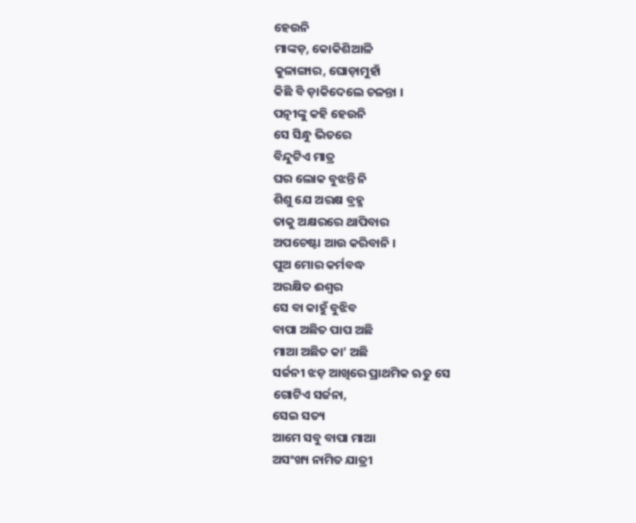ହେଉନି
ମାଙ୍କଡ଼, କୋକିଶିଆଳି
କୁଳାଙ୍ଗାର, ଘୋଡ଼ାମୁହାଁ
କିଛି ବି ଡ଼ାକିଦେଲେ ଚଳନ୍ତା ।
ପତ୍ନୀଙ୍କୁ କହି ହେଉନି
ସେ ସିନ୍ଧୁ ଭିତରେ
ବିନ୍ଦୁଟିଏ ମାତ୍ର
ଘର ଲୋକ ବୁଝନ୍ତି ନି
ଶିଶୁ ଯେ ଅରକ୍ଷ ବ୍ରହ୍ମ
ତାକୁ ଅକ୍ଷରରେ ଥାପିବାର
ଅପଚେଷ୍ଟା ଆଉ କରିବାନି ।
ପୁଅ ମୋର କର୍ମବଦ୍ଧ
ଅରକ୍ଷିତ ଈଶ୍ୱର
ସେ ବା କାହୁଁ ବୁଝିବ
ବାପା ଅଛିତ ପାପ ଅଛି
ମାଆ ଅଛିତ କା’ ଅଛି
ସର୍ଜନୀ ଝଡ଼ ଆଖିରେ ପ୍ରାଥମିକ ଋତୁ ସେ
ଗୋଟିଏ ସର୍ଜନା,
ସେଇ ସତ୍ୟ
ଆମେ ସବୁ ବାପା ମାଆ
ଅସଂଖ୍ୟ ନାମିତ ଯାତ୍ରୀ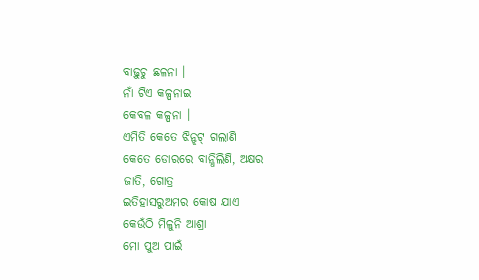ବାଢ଼ୁଚୁ ଛଳନା ।
ନାଁ ଟିଏ କଳ୍ପନାଇ
କେବଳ କଳ୍ପନା ।
ଏମିତି କେତେ ଝିନ୍ଝଟ୍ ଗଲାଣି
କେତେ ଡୋରରେ ବାନ୍ଧିଲିଣି, ଅକ୍ଷର
ଜାତି, ଗୋତ୍ର
ଇତିହାସରୁଅମର କୋଷ ଯାଏ
କେଉଁଠି ମିଳୁନି ଆଶ୍ରା
ମୋ ପୁଅ ପାଇଁ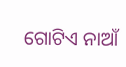ଗୋଟିଏ ନାଆଁ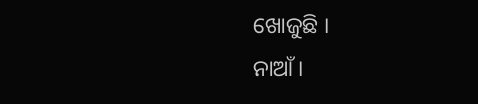ଖୋଜୁଛି ।
ନାଆଁ ।